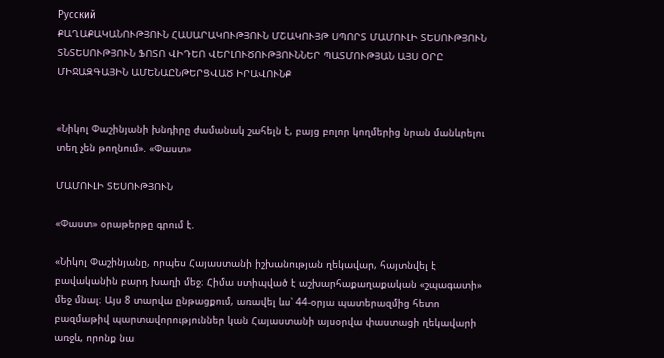Русский
ՔԱՂԱՔԱԿԱՆՈՒԹՅՈՒՆ ՀԱՍԱՐԱԿՈՒԹՅՈՒՆ ՄՇԱԿՈՒՅԹ ՍՊՈՐՏ ՄԱՄՈՒԼԻ ՏԵՍՈՒԹՅՈՒՆ ՏՆՏԵՍՈՒԹՅՈՒՆ ՖՈՏՈ ՎԻԴԵՈ ՎԵՐԼՈՒԾՈՒԹՅՈՒՆՆԵՐ ՊԱՏՄՈՒԹՅԱՆ ԱՅՍ ՕՐԸ ՄԻՋԱԶԳԱՅԻՆ ԱՄԵՆԱԸՆԹԵՐՑՎԱԾ ԻՐԱՎՈՒՆՔ


«Նիկոլ Փաշինյանի խնդիրը ժամանակ շահելն է, բայց բոլոր կողմերից նրան մանևրելու տեղ չեն թողնում». «Փաստ»

ՄԱՄՈՒԼԻ ՏԵՍՈՒԹՅՈՒՆ

«Փաստ» օրաթերթը գրում է.

«Նիկոլ Փաշինյանը, որպես Հայաստանի իշխանության ղեկավար, հայտնվել է բավականին բարդ խաղի մեջ։ Հիմա ստիպված է աշխարհաքաղաքական «շպագատի» մեջ մնալ։ Այս 8 տարվա ընթացքում, առավել ևս՝ 44-օրյա պատերազմից հետո բազմաթիվ պարտավորություններ կան Հայաստանի այսօրվա փաստացի ղեկավարի առջև, որոնք նա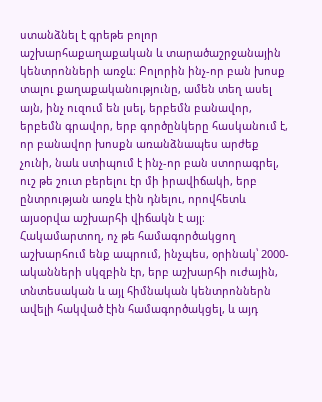ստանձնել է գրեթե բոլոր աշխարհաքաղաքական և տարածաշրջանային կենտրոնների առջև։ Բոլորին ինչ-որ բան խոսք տալու քաղաքականությունը, ամեն տեղ ասել այն, ինչ ուզում են լսել, երբեմն բանավոր, երբեմն գրավոր, երբ գործընկերը հասկանում է, որ բանավոր խոսքն առանձնապես արժեք չունի, նաև ստիպում է ինչ-որ բան ստորագրել, ուշ թե շուտ բերելու էր մի իրավիճակի, երբ ընտրության առջև էին դնելու, որովհետև այսօրվա աշխարհի վիճակն է այլ։ Հակամարտող, ոչ թե համագործակցող աշխարհում ենք ապրում, ինչպես, օրինակ՝ 2000-ականների սկզբին էր, երբ աշխարհի ուժային, տնտեսական և այլ հիմնական կենտրոններն ավելի հակված էին համագործակցել, և այդ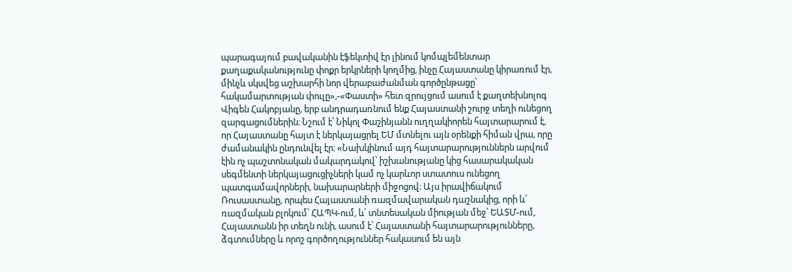պարագայում բավականին էֆեկտիվ էր լինում կոմպլեմենտար քաղաքականությունը փոքր երկրների կողմից, ինչը Հայաստանը կիրառում էր, մինչև սկսվեց աշխարհի նոր վերաբաժանման գործընթացը՝ հակամարտության փուլը»,-«Փաստի» հետ զրույցում ասում է քաղտեխնոլոգ Վիգեն Հակոբյանը, երբ անդրադառնում ենք Հայաստանի շուրջ տեղի ունեցող զարգացումներին։ Նշում է՝ Նիկոլ Փաշինյանն ուղղակիորեն հայտարարում է, որ Հայաստանը հայտ է ներկայացրել ԵՄ մտնելու այն օրենքի հիման վրա, որը ժամանակին ընդունվել էր։ «Նախկինում այդ հայտարարություններն արվում էին ոչ պաշտոնական մակարդակով՝ իշխանությանը կից հասարակական սեգմենտի ներկայացուցիչների կամ ոչ կարևոր ստատուս ունեցող պատգամավորների, նախարարների միջոցով։ Այս իրավիճակում Ռուսաստանը, որպես Հայաստանի ռազմավարական դաշնակից, որի և՛ ռազմական բլոկում՝ ՀԱՊԿ-ում, և՛ տնտեսական միության մեջ՝ ԵԱՏՄ-ում, Հայաստանն իր տեղն ունի, ասում է՝ Հայաստանի հայտարարությունները, ձգտումները և որոշ գործողություններ հակասում են այն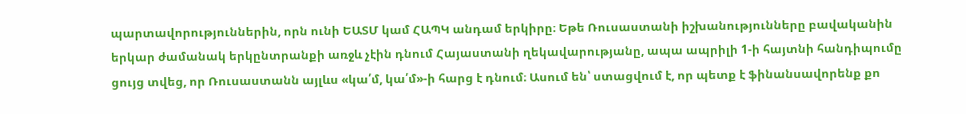պարտավորություններին, որն ունի ԵԱՏՄ կամ ՀԱՊԿ անդամ երկիրը։ Եթե Ռուսաստանի իշխանությունները բավականին երկար ժամանակ երկընտրանքի առջև չէին դնում Հայաստանի ղեկավարությանը, ապա ապրիլի 1-ի հայտնի հանդիպումը ցույց տվեց, որ Ռուսաստանն այլևս «կա՛մ, կա՛մ»-ի հարց է դնում։ Ասում են՝ ստացվում է, որ պետք է ֆինանսավորենք քո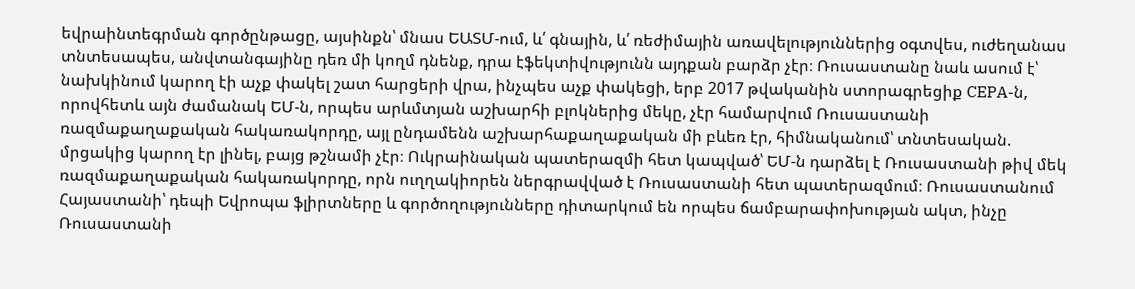եվրաինտեգրման գործընթացը, այսինքն՝ մնաս ԵԱՏՄ-ում, և՛ գնային, և՛ ռեժիմային առավելություններից օգտվես, ուժեղանաս տնտեսապես, անվտանգայինը դեռ մի կողմ դնենք, դրա էֆեկտիվությունն այդքան բարձր չէր։ Ռուսաստանը նաև ասում է՝ նախկինում կարող էի աչք փակել շատ հարցերի վրա, ինչպես աչք փակեցի, երբ 2017 թվականին ստորագրեցիք CEPA-ն, որովհետև այն ժամանակ ԵՄ-ն, որպես արևմտյան աշխարհի բլոկներից մեկը, չէր համարվում Ռուսաստանի ռազմաքաղաքական հակառակորդը, այլ ընդամենն աշխարհաքաղաքական մի բևեռ էր, հիմնականում՝ տնտեսական. մրցակից կարող էր լինել, բայց թշնամի չէր։ Ուկրաինական պատերազմի հետ կապված՝ ԵՄ-ն դարձել է Ռուսաստանի թիվ մեկ ռազմաքաղաքական հակառակորդը, որն ուղղակիորեն ներգրավված է Ռուսաստանի հետ պատերազմում։ Ռուսաստանում Հայաստանի՝ դեպի Եվրոպա ֆլիրտները և գործողությունները դիտարկում են որպես ճամբարափոխության ակտ, ինչը Ռուսաստանի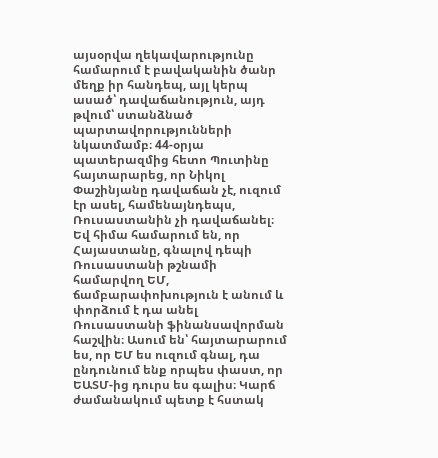այսօրվա ղեկավարությունը համարում է բավականին ծանր մեղք իր հանդեպ, այլ կերպ ասած՝ դավաճանություն, այդ թվում՝ ստանձնած պարտավորությունների նկատմամբ։ 44-օրյա պատերազմից հետո Պուտինը հայտարարեց, որ Նիկոլ Փաշինյանը դավաճան չէ, ուզում էր ասել, համենայնդեպս, Ռուսաստանին չի դավաճանել։ Եվ հիմա համարում են, որ Հայաստանը, գնալով դեպի Ռուսաստանի թշնամի համարվող ԵՄ, ճամբարափոխություն է անում և փորձում է դա անել Ռուսաստանի ֆինանսավորման հաշվին։ Ասում են՝ հայտարարում ես, որ ԵՄ ես ուզում գնալ, դա ընդունում ենք որպես փաստ, որ ԵԱՏՄ-ից դուրս ես գալիս։ Կարճ ժամանակում պետք է հստակ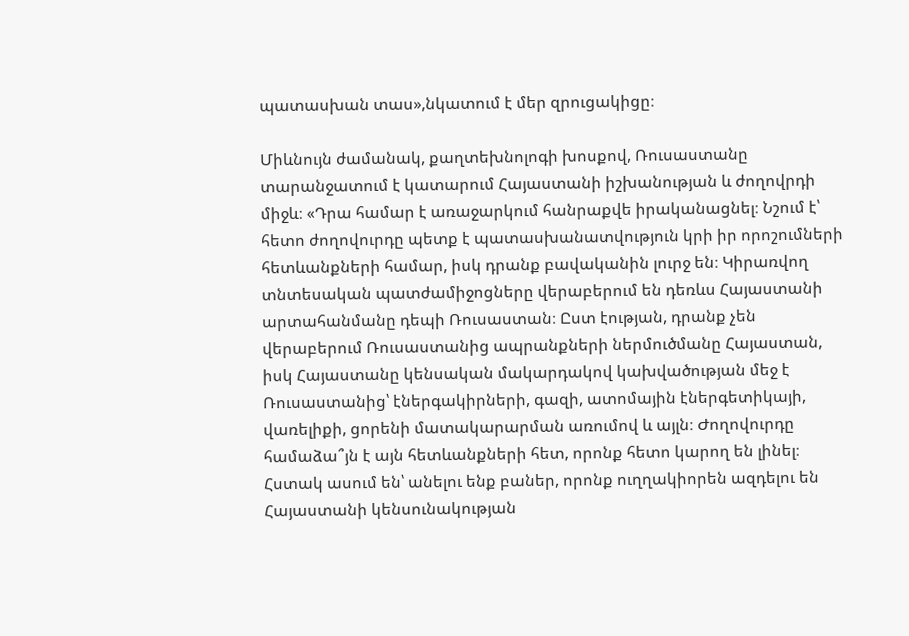պատասխան տաս»,նկատում է մեր զրուցակիցը։

Միևնույն ժամանակ, քաղտեխնոլոգի խոսքով, Ռուսաստանը տարանջատում է կատարում Հայաստանի իշխանության և ժողովրդի միջև։ «Դրա համար է առաջարկում հանրաքվե իրականացնել։ Նշում է՝ հետո ժողովուրդը պետք է պատասխանատվություն կրի իր որոշումների հետևանքների համար, իսկ դրանք բավականին լուրջ են։ Կիրառվող տնտեսական պատժամիջոցները վերաբերում են դեռևս Հայաստանի արտահանմանը դեպի Ռուսաստան։ Ըստ էության, դրանք չեն վերաբերում Ռուսաստանից ապրանքների ներմուծմանը Հայաստան, իսկ Հայաստանը կենսական մակարդակով կախվածության մեջ է Ռուսաստանից՝ էներգակիրների, գազի, ատոմային էներգետիկայի, վառելիքի, ցորենի մատակարարման առումով և այլն։ Ժողովուրդը համաձա՞յն է այն հետևանքների հետ, որոնք հետո կարող են լինել։ Հստակ ասում են՝ անելու ենք բաներ, որոնք ուղղակիորեն ազդելու են Հայաստանի կենսունակության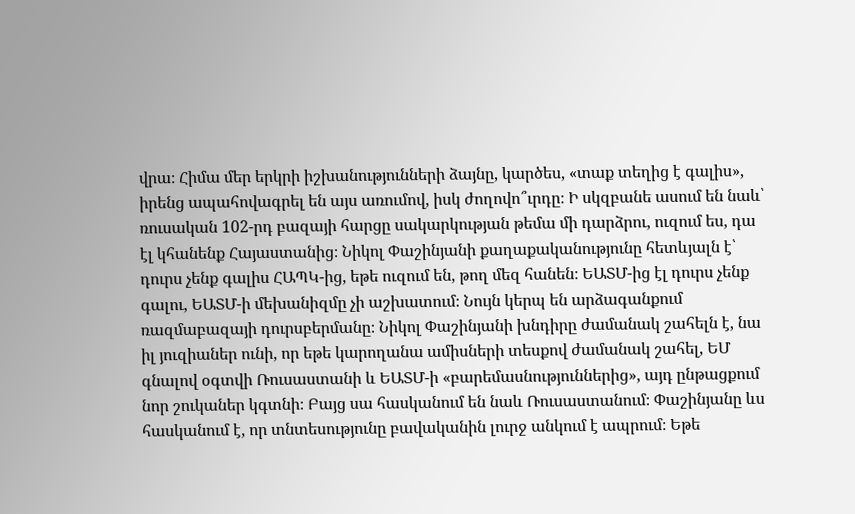վրա։ Հիմա մեր երկրի իշխանությունների ձայնը, կարծես, «տաք տեղից է գալիս», իրենց ապահովագրել են այս առումով, իսկ ժողովո՞ւրդը։ Ի սկզբանե ասում են նաև՝ ռուսական 102-րդ բազայի հարցը սակարկության թեմա մի դարձրու, ուզում ես, դա էլ կհանենք Հայաստանից։ Նիկոլ Փաշինյանի քաղաքականությունը հետևյալն է՝ դուրս չենք գալիս ՀԱՊԿ-ից, եթե ուզում են, թող մեզ հանեն։ ԵԱՏՄ-ից էլ դուրս չենք գալու, ԵԱՏՄ-ի մեխանիզմը չի աշխատում։ Նույն կերպ են արձագանքում ռազմաբազայի դուրսբերմանը։ Նիկոլ Փաշինյանի խնդիրը ժամանակ շահելն է, նա իլ յուզիաներ ունի, որ եթե կարողանա ամիսների տեսքով ժամանակ շահել, ԵՄ գնալով օգտվի Ռուսաստանի և ԵԱՏՄ-ի «բարեմասնություններից», այդ ընթացքում նոր շուկաներ կգտնի։ Բայց սա հասկանում են նաև Ռուսաստանում։ Փաշինյանը ևս հասկանում է, որ տնտեսությունը բավականին լուրջ անկում է ապրում։ Եթե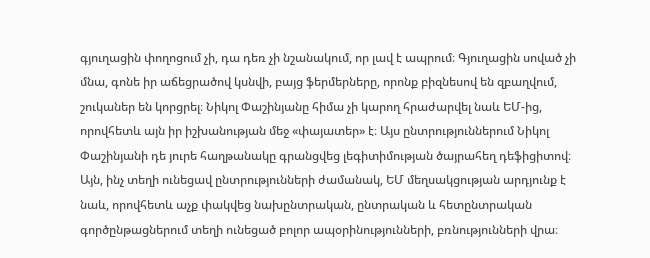գյուղացին փողոցում չի, դա դեռ չի նշանակում, որ լավ է ապրում։ Գյուղացին սոված չի մնա, գոնե իր աճեցրածով կսնվի, բայց ֆերմերները, որոնք բիզնեսով են զբաղվում, շուկաներ են կորցրել։ Նիկոլ Փաշինյանը հիմա չի կարող հրաժարվել նաև ԵՄ-ից, որովհետև այն իր իշխանության մեջ «փայատեր» է։ Այս ընտրություններում Նիկոլ Փաշինյանի դե յուրե հաղթանակը գրանցվեց լեգիտիմության ծայրահեղ դեֆիցիտով։ Այն, ինչ տեղի ունեցավ ընտրությունների ժամանակ, ԵՄ մեղսակցության արդյունք է նաև, որովհետև աչք փակվեց նախընտրական, ընտրական և հետընտրական գործընթացներում տեղի ունեցած բոլոր ապօրինությունների, բռնությունների վրա։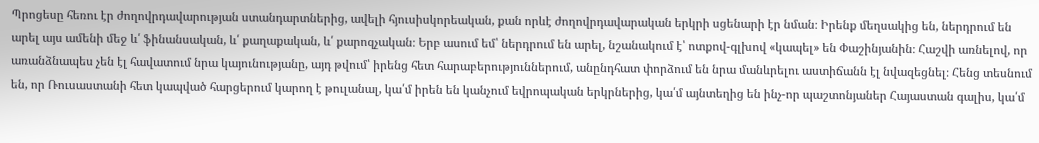Պրոցեսը հեռու էր ժողովրդավարության ստանդարտներից, ավելի հյուսիսկորեական, քան որևէ ժողովրդավարական երկրի սցենարի էր նման։ Իրենք մեղսակից են, ներդրում են արել այս ամենի մեջ և՛ ֆինանսական, և՛ քաղաքական, և՛ քարոզչական։ Երբ ասում եմ՝ ներդրում են արել, նշանակում է՝ ոտքով-գլխով «կապել» են Փաշինյանին։ Հաշվի առնելով, որ առանձնապես չեն էլ հավատում նրա կայունությանը, այդ թվում՝ իրենց հետ հարաբերություններում, անընդհատ փորձում են նրա մանևրելու աստիճանն էլ նվազեցնել։ Հենց տեսնում են, որ Ռուսաստանի հետ կապված հարցերում կարող է թուլանալ, կա՛մ իրեն են կանչում եվրոպական երկրներից, կա՛մ այնտեղից են ինչ-որ պաշտոնյաներ Հայաստան գալիս, կա՛մ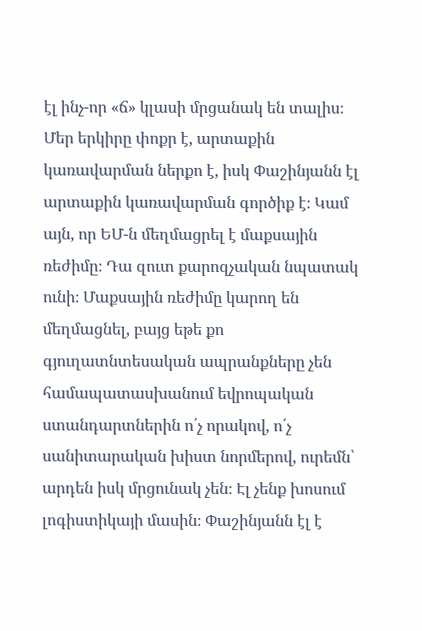էլ ինչ-որ «ճ» կլասի մրցանակ են տալիս։ Մեր երկիրը փոքր է, արտաքին կառավարման ներքո է, իսկ Փաշինյանն էլ արտաքին կառավարման գործիք է։ Կամ այն, որ ԵՄ-ն մեղմացրել է մաքսային ռեժիմը։ Դա զուտ քարոզչական նպատակ ունի։ Մաքսային ռեժիմը կարող են մեղմացնել, բայց եթե քո գյուղատնտեսական ապրանքները չեն համապատասխանում եվրոպական ստանդարտներին ո՛չ որակով, ո՛չ սանիտարական խիստ նորմերով, ուրեմն՝ արդեն իսկ մրցունակ չեն։ Էլ չենք խոսում լոգիստիկայի մասին։ Փաշինյանն էլ է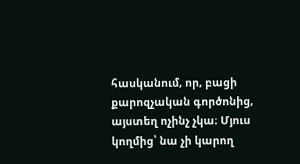հասկանում, որ, բացի քարոզչական գործոնից, այստեղ ոչինչ չկա։ Մյուս կողմից՝ նա չի կարող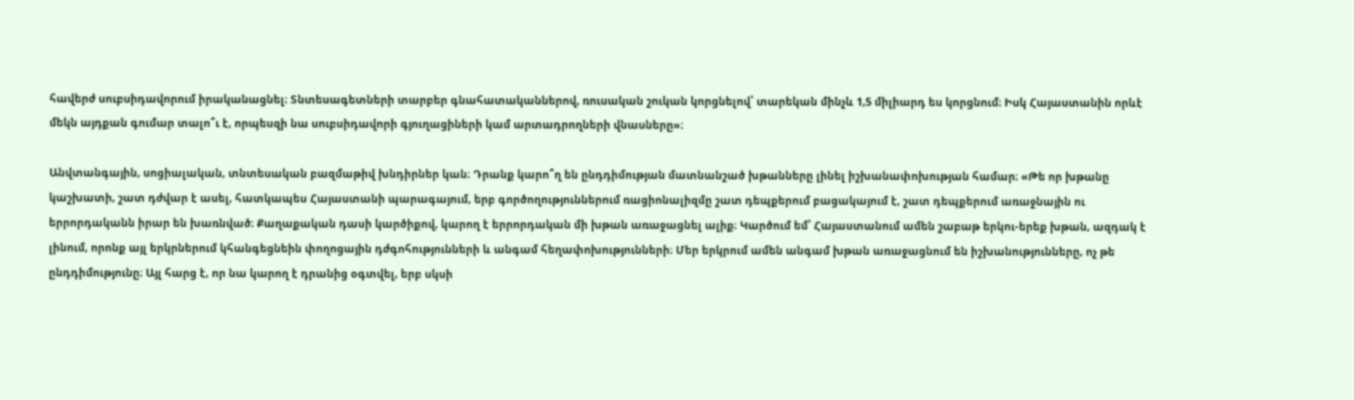հավերժ սուբսիդավորում իրականացնել։ Տնտեսագետների տարբեր գնահատականներով, ռուսական շուկան կորցնելով՝ տարեկան մինչև 1,5 միլիարդ ես կորցնում։ Իսկ Հայաստանին որևէ մեկն այդքան գումար տալո՞ւ է, որպեսզի նա սուբսիդավորի գյուղացիների կամ արտադրողների վնասները»։

Անվտանգային, սոցիալական, տնտեսական բազմաթիվ խնդիրներ կան։ Դրանք կարո՞ղ են ընդդիմության մատնանշած խթանները լինել իշխանափոխության համար։ «Թե որ խթանը կաշխատի, շատ դժվար է ասել, հատկապես Հայաստանի պարագայում, երբ գործողություններում ռացիոնալիզմը շատ դեպքերում բացակայում է, շատ դեպքերում առաջնային ու երրորդականն իրար են խառնված։ Քաղաքական դասի կարծիքով, կարող է երրորդական մի խթան առաջացնել ալիք։ Կարծում եմ՝ Հայաստանում ամեն շաբաթ երկու-երեք խթան, ազդակ է լինում, որոնք այլ երկրներում կհանգեցնեին փողոցային դժգոհությունների և անգամ հեղափոխությունների։ Մեր երկրում ամեն անգամ խթան առաջացնում են իշխանությունները, ոչ թե ընդդիմությունը։ Այլ հարց է, որ նա կարող է դրանից օգտվել, երբ սկսի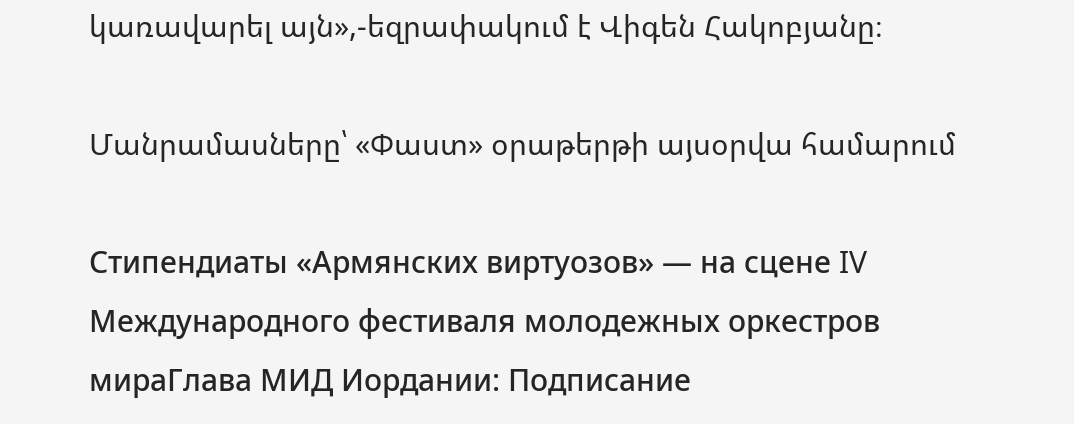կառավարել այն»,-եզրափակում է Վիգեն Հակոբյանը։

Մանրամասները՝ «Փաստ» օրաթերթի այսօրվա համարում

Стипендиаты «Армянских виртуозов» — на сцене IV Международного фестиваля молодежных оркестров мираГлава МИД Иордании: Подписание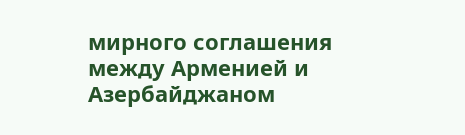мирного соглашения между Арменией и Азербайджаном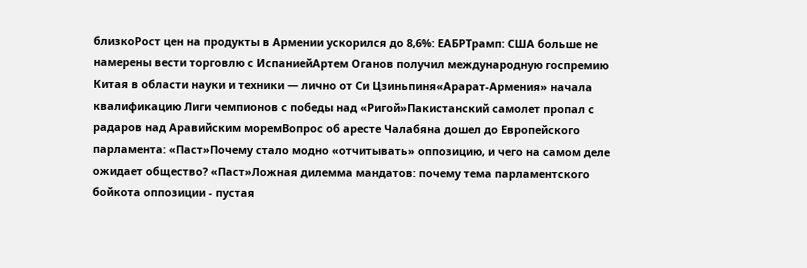близкоРост цен на продукты в Армении ускорился до 8,6%: ЕАБРТрамп: США больше не намерены вести торговлю с ИспаниейАртем Оганов получил международную госпремию Китая в области науки и техники — лично от Си Цзиньпиня«Арарат‑Армения» начала квалификацию Лиги чемпионов с победы над «Ригой»Пакистанский самолет пропал с радаров над Аравийским моремВопрос об аресте Чалабяна дошел до Европейского парламента: «Паст»Почему стало модно «отчитывать» оппозицию, и чего на самом деле ожидает общество? «Паст»Ложная дилемма мандатов: почему тема парламентского бойкота оппозиции - пустая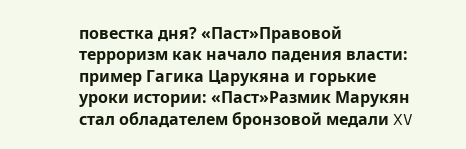повестка дня? «Паст»Правовой терроризм как начало падения власти: пример Гагика Царукяна и горькие уроки истории: «Паст»Размик Марукян стал обладателем бронзовой медали XV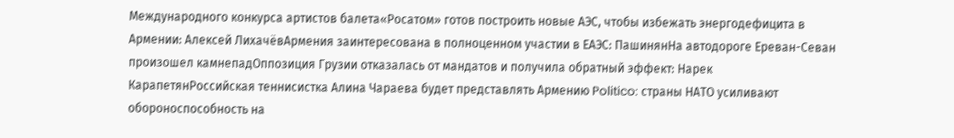Международного конкурса артистов балета«Росатом» готов построить новые АЭС, чтобы избежать энергодефицита в Армении: Алексей ЛихачёвАрмения заинтересована в полноценном участии в ЕАЭС: ПашинянНа автодороге Ереван-Севан произошел камнепадОппозиция Грузии отказалась от мандатов и получила обратный эффект: Нарек КарапетянРоссийская теннисистка Алина Чараева будет представлять Армению Politico: страны НАТО усиливают обороноспособность на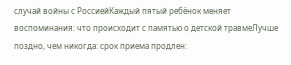случай войны с РоссиейКаждый пятый ребёнок меняет воспоминания: что происходит с памятью о детской травмеЛучше поздно, чем никогда: срок приема продлен: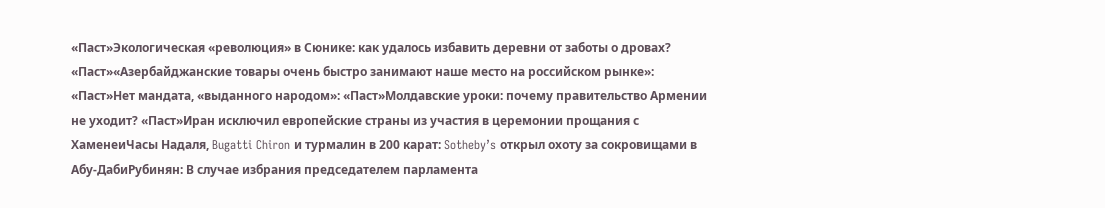«Паст»Экологическая «революция» в Сюнике: как удалось избавить деревни от заботы о дровах? «Паст»«Азербайджанские товары очень быстро занимают наше место на российском рынке»: «Паст»Нет мандата, «выданного народом»: «Паст»Молдавские уроки: почему правительство Армении не уходит? «Паст»Иран исключил европейские страны из участия в церемонии прощания с ХаменеиЧасы Надаля, Bugatti Chiron и турмалин в 200 карат: Sotheby’s открыл охоту за сокровищами в Абу-ДабиРубинян: В случае избрания председателем парламента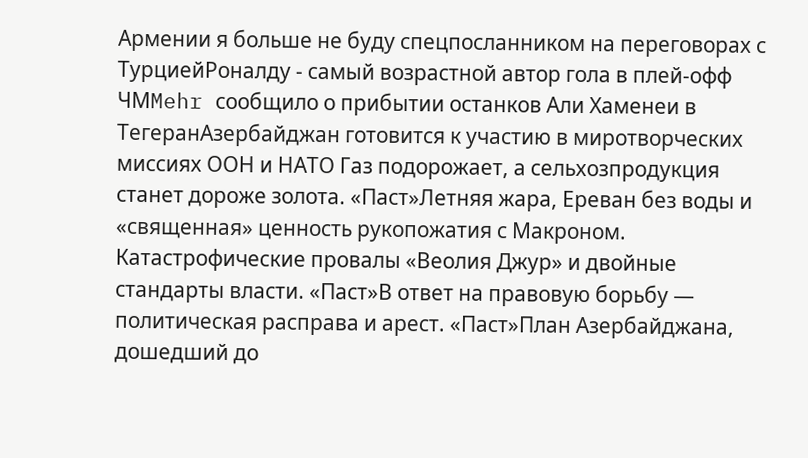Армении я больше не буду спецпосланником на переговорах с ТурциейРоналду - самый возрастной автор гола в плей-офф ЧМMehr сообщило о прибытии останков Али Хаменеи в ТегеранАзербайджан готовится к участию в миротворческих миссиях ООН и НАТО Газ подорожает, а сельхозпродукция станет дороже золота. «Паст»Летняя жара, Ереван без воды и «священная» ценность рукопожатия с Макроном. Катастрофические провалы «Веолия Джур» и двойные стандарты власти. «Паст»В ответ на правовую борьбу — политическая расправа и арест. «Паст»План Азербайджана, дошедший до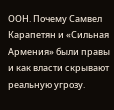ООН. Почему Самвел Карапетян и «Сильная Армения» были правы и как власти скрывают реальную угрозу.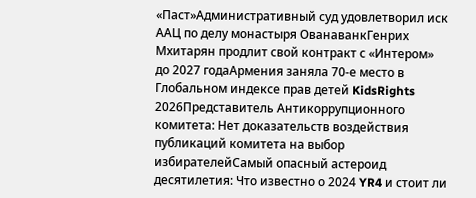«Паст»Административный суд удовлетворил иск ААЦ по делу монастыря ОванаванкГенрих Мхитарян продлит свой контракт с «Интером» до 2027 годаАрмения заняла 70-е место в Глобальном индексе прав детей KidsRights 2026Представитель Антикоррупционного комитета: Нет доказательств воздействия публикаций комитета на выбор избирателейСамый опасный астероид десятилетия: Что известно о 2024 YR4 и стоит ли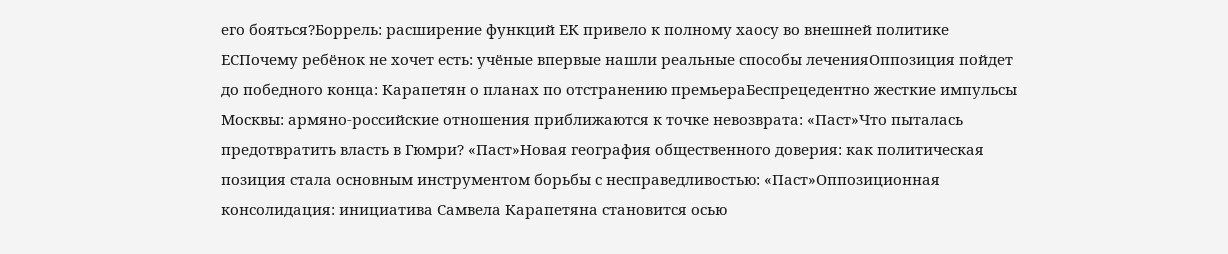его бояться?Боррель: расширение функций ЕК привело к полному хаосу во внешней политике ЕСПочему ребёнок не хочет есть: учёные впервые нашли реальные способы леченияОппозиция пойдет до победного конца: Карапетян о планах по отстранению премьераБеспрецедентно жесткие импульсы Москвы: армяно-российские отношения приближаются к точке невозврата: «Паст»Что пыталась предотвратить власть в Гюмри? «Паст»Новая география общественного доверия: как политическая позиция стала основным инструментом борьбы с несправедливостью: «Паст»Оппозиционная консолидация: инициатива Самвела Карапетяна становится осью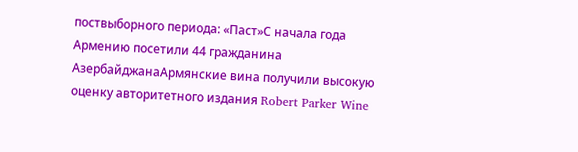поствыборного периода: «Паст»С начала года Армению посетили 44 гражданина АзербайджанаАрмянские вина получили высокую оценку авторитетного издания Robert Parker Wine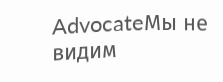AdvocateМы не видим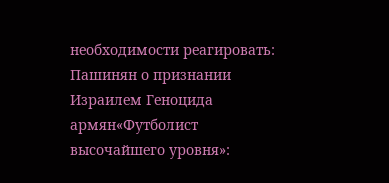необходимости реагировать: Пашинян о признании Израилем Геноцида армян«Футболист высочайшего уровня»: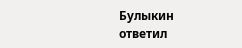Булыкин ответил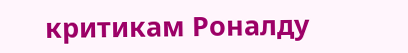критикам Роналду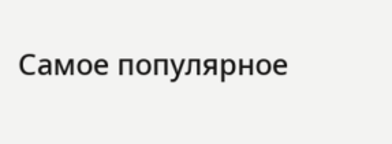Самое популярное